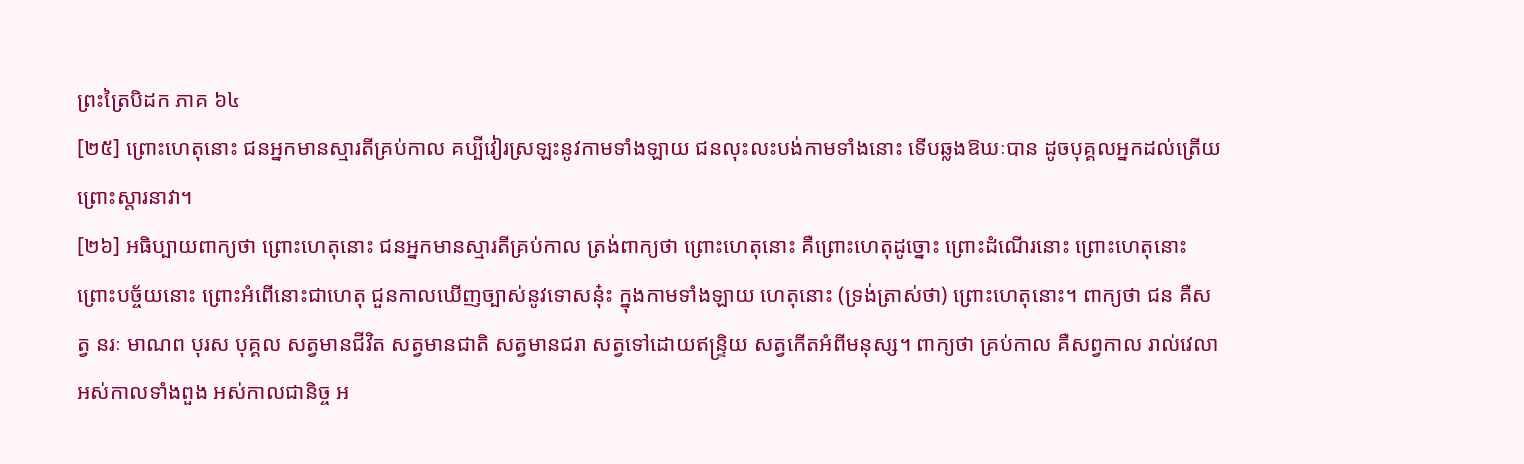ព្រះត្រៃបិដក ភាគ ៦៤
[២៥] ព្រោះហេតុនោះ ជនអ្នកមានស្មារតីគ្រប់កាល គប្បីវៀរស្រឡះនូវកាមទាំងឡាយ ជនលុះលះបង់កាមទាំងនោះ ទើបឆ្លងឱឃៈបាន ដូចបុគ្គលអ្នកដល់ត្រើយ ព្រោះស្តារនាវា។
[២៦] អធិប្បាយពាក្យថា ព្រោះហេតុនោះ ជនអ្នកមានស្មារតីគ្រប់កាល ត្រង់ពាក្យថា ព្រោះហេតុនោះ គឺព្រោះហេតុដូច្នោះ ព្រោះដំណើរនោះ ព្រោះហេតុនោះ ព្រោះបច្ច័យនោះ ព្រោះអំពើនោះជាហេតុ ជួនកាលឃើញច្បាស់នូវទោសនុ៎ះ ក្នុងកាមទាំងឡាយ ហេតុនោះ (ទ្រង់ត្រាស់ថា) ព្រោះហេតុនោះ។ ពាក្យថា ជន គឺសត្វ នរៈ មាណព បុរស បុគ្គល សត្វមានជីវិត សត្វមានជាតិ សត្វមានជរា សត្វទៅដោយឥន្រ្ទិយ សត្វកើតអំពីមនុស្ស។ ពាក្យថា គ្រប់កាល គឺសព្វកាល រាល់វេលា អស់កាលទាំងពួង អស់កាលជានិច្ច អ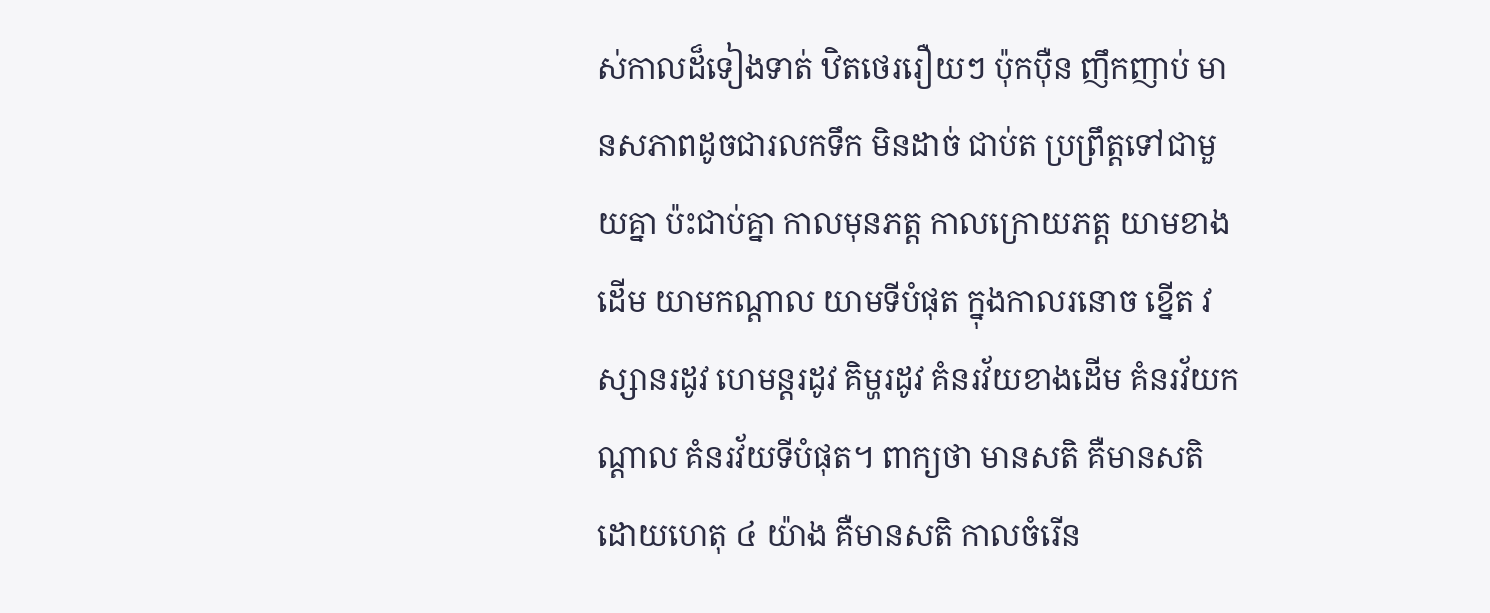ស់កាលដ៏ទៀងទាត់ ឋិតថេររឿយៗ ប៉ុកប៉ឺន ញឹកញាប់ មានសភាពដូចជារលកទឹក មិនដាច់ ជាប់ត ប្រព្រឹត្តទៅជាមួយគ្នា ប៉ះជាប់គ្នា កាលមុនភត្ត កាលក្រោយភត្ត យាមខាងដើម យាមកណ្តាល យាមទីបំផុត ក្នុងកាលរនោច ខ្នើត វស្សានរដូវ ហេមន្តរដូវ គិម្ហរដូវ គំនរវ័យខាងដើម គំនរវ័យកណ្តាល គំនរវ័យទីបំផុត។ ពាក្យថា មានសតិ គឺមានសតិ ដោយហេតុ ៤ យ៉ាង គឺមានសតិ កាលចំរើន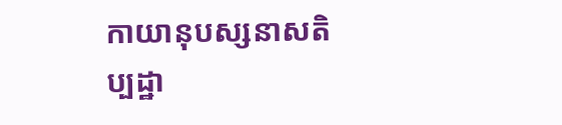កាយានុបស្សនាសតិប្បដ្ឋា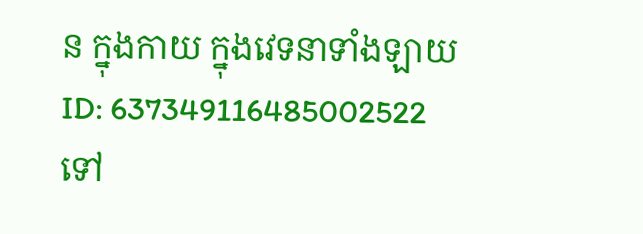ន ក្នុងកាយ ក្នុងវេទនាទាំងឡាយ
ID: 637349116485002522
ទៅ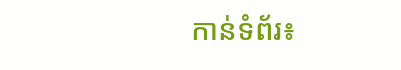កាន់ទំព័រ៖